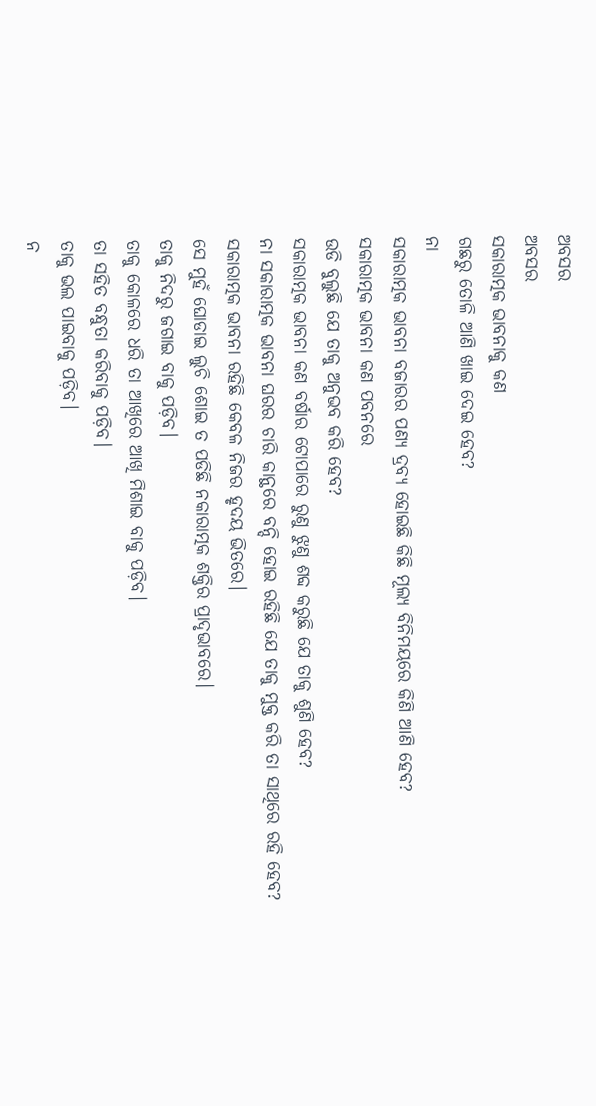ଅବସର
ଅବସର
ସକାରାତ୍ମକ ଭାବନାକୁ କଣ
ଗଛରୁ ତୋଳି ଆଣି ଖାଇ ଦେଇ ହେବ?
ନା
ସକାରାତ୍ମକ ଭାବନା ବଜାରର ପଣ୍ୟ ଦ୍ରବ୍ୟ ହୋଇଛି କିଛି ମୂଲ୍ୟ ବିନିମୟରେ କିଣି ଆଣି ହେବ?
ସକାରାତ୍ମକ ଭାବନା କଣ ପବନରେ
ଉଡି ବୁଲୁଛି ଯେ ତାକୁ ଅନୁଭବ କରି ହେବ?
ସକାରାତ୍ମକ ଭାବନା କଣ ବର୍ଷାର ଟୋପାରେ ରୁଣୁ ଝୁଣୁ ଶବ୍ଦ କରୁଛି ଯେ ତାକୁ ଶୁଣି ହେବ?
ନା ସକାରାତ୍ମକ ଭାବନା ଘରର ଚାରି କାନ୍ଥରେ ବନ୍ଦି ହୋଇ ରହିଛି ଯେ ତାକୁ ମୁକ୍ତ କରି ତା ସାଥିରେ ରହି ହେବ?
ସକାରାତ୍ମକ ଭାବନା ରହିଛି କେବଳ ନିଜର ହୃଦୟ ଭିତରେ।
ସେ ମୁହଁ ଘୋଡାଇ ଲୁଚି ଶୋଇ ତ ପଡିଛି ନକାରାତ୍ମକ ଶକ୍ତିର ପ୍ରାଦୃଭାବରେ।
ତାକୁ ନିଦରୁ ଜଗାଇ ବାକୁ ପଡ଼ିବ।
ତାକୁ କୋଳରେ ଧରି ତା ଆଖିରେ ଆଖି ମିଶାଇ ବାକୁ ପଡ଼ିବ।
ତା ସହିତ ବନ୍ଧୁତା କରିବାକୁ ପଡ଼ିବ।
ତାକୁ ଭଲ ପାଇବାକୁ ପଡ଼ିବ।
ନ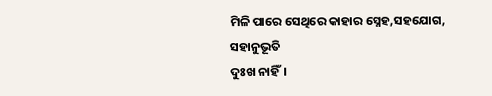ମିଳି ପାରେ ସେଥିରେ କାହାର ସ୍ନେହ,ସହଯୋଗ, ସହାନୁଭୂତି
ଦୁଃଖ ନାହିଁ।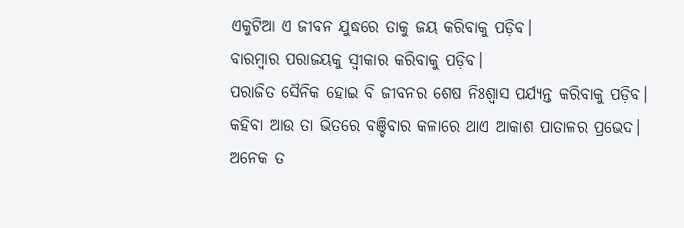ଏକୁଟିଆ ଏ ଜୀବନ ଯୁଦ୍ଧରେ ତାକୁ ଜୟ କରିବାକୁ ପଡ଼ିବ।
ବାରମ୍ବାର ପରାଜୟକୁ ସ୍ବୀକାର କରିବାକୁ ପଡ଼ିବ।
ପରାଜିତ ସୈନିକ ହୋଇ ବି ଜୀବନର ଶେଷ ନିଃଶ୍ୱାସ ପର୍ଯ୍ୟନ୍ତ କରିବାକୁ ପଡ଼ିବ।
କହିବା ଆଉ ତା ଭିତରେ ବଞ୍ଚିବାର କଳାରେ ଥାଏ ଆକାଶ ପାତାଳର ପ୍ରଭେଦ।
ଅନେକ ତ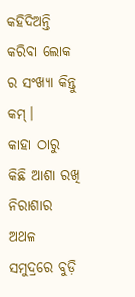କହିଦିଅନ୍ତି କରିବା ଲୋକ ର ସଂଖ୍ୟା କିନ୍ତୁ କମ୍।
କାହା ଠାରୁ କିଛି ଆଶା ରଖି
ନିରାଶାର ଅଥଳ ସମୁଦ୍ରରେ ବୁଡ଼ି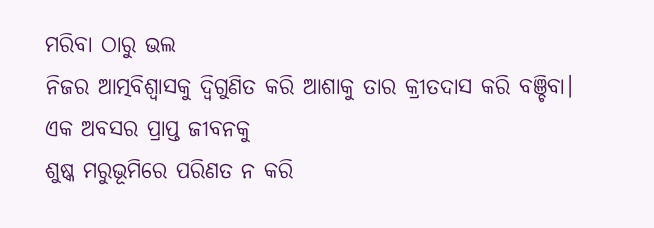ମରିବା ଠାରୁ ଭଲ
ନିଜର ଆତ୍ମବିଶ୍ଵାସକୁ ଦ୍ଵିଗୁଣିତ କରି ଆଶାକୁ ତାର କ୍ରୀତଦାସ କରି ବଞ୍ଚିବା।
ଏକ ଅବସର ପ୍ରାପ୍ତ ଜୀବନକୁ
ଶୁଷ୍କ ମରୁଭୂମିରେ ପରିଣତ ନ କରି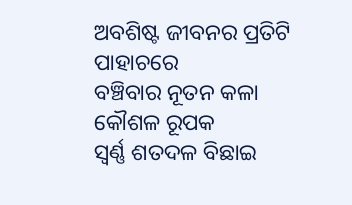ଅବଶିଷ୍ଟ ଜୀବନର ପ୍ରତିଟି ପାହାଚରେ
ବଞ୍ଚିବାର ନୂତନ କଳା କୌଶଳ ରୂପକ
ସ୍ବର୍ଣ୍ଣ ଶତଦଳ ବିଛାଇ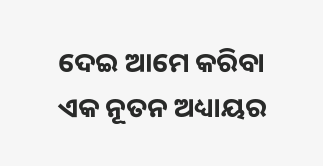ଦେଇ ଆମେ କରିବା ଏକ ନୂତନ ଅଧ୍ୟାୟର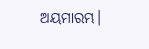ଅୟମାରମ୍ଭ।